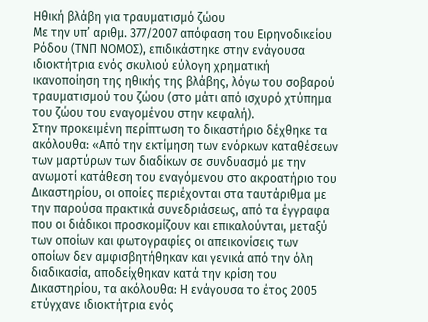Ηθική βλάβη για τραυματισμό ζώου
Με την υπ’ αριθμ. 377/2007 απόφαση του Ειρηνοδικείου Ρόδου (ΤΝΠ ΝΟΜΟΣ), επιδικάστηκε στην ενάγουσα ιδιοκτήτρια ενός σκυλιού εύλογη χρηματική ικανοποίηση της ηθικής της βλάβης, λόγω του σοβαρού τραυματισμού του ζώου (στο μάτι από ισχυρό χτύπημα του ζώου του εναγομένου στην κεφαλή).
Στην προκειμένη περίπτωση το δικαστήριο δέχθηκε τα ακόλουθα: «Από την εκτίμηση των ενόρκων καταθέσεων των μαρτύρων των διαδίκων σε συνδυασμό με την ανωμοτί κατάθεση του εναγόμενου στο ακροατήριο του Δικαστηρίου, οι οποίες περιέχονται στα ταυτάριθμα με την παρούσα πρακτικά συνεδριάσεως, από τα έγγραφα που οι διάδικοι προσκομίζουν και επικαλούνται, μεταξύ των οποίων και φωτογραφίες οι απεικονίσεις των οποίων δεν αμφισβητήθηκαν και γενικά από την όλη διαδικασία, αποδείχθηκαν κατά την κρίση του Δικαστηρίου, τα ακόλουθα: Η ενάγουσα το έτος 2005 ετύγχανε ιδιοκτήτρια ενός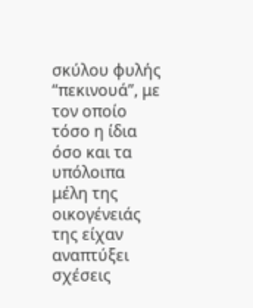σκύλου φυλής “πεκινουά”, με τον οποίο τόσο η ίδια όσο και τα υπόλοιπα μέλη της οικογένειάς της είχαν αναπτύξει σχέσεις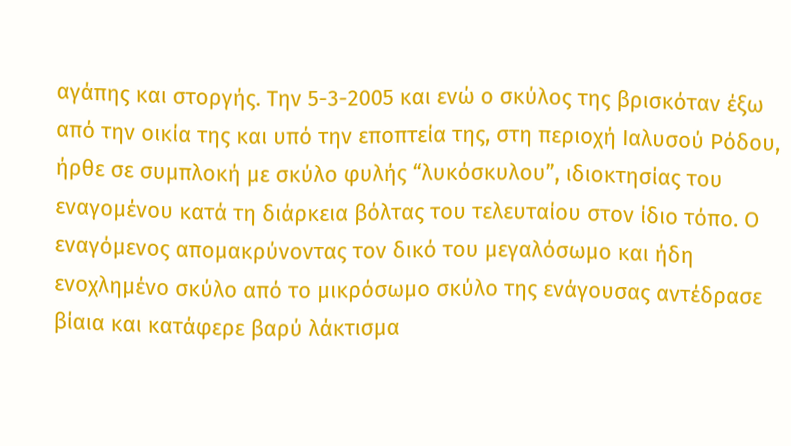αγάπης και στοργής. Την 5-3-2005 και ενώ ο σκύλος της βρισκόταν έξω από την οικία της και υπό την εποπτεία της, στη περιοχή Ιαλυσού Ρόδου, ήρθε σε συμπλοκή με σκύλο φυλής “λυκόσκυλου”, ιδιοκτησίας του εναγομένου κατά τη διάρκεια βόλτας του τελευταίου στον ίδιο τόπο. Ο εναγόμενος απομακρύνοντας τον δικό του μεγαλόσωμο και ήδη ενοχλημένο σκύλο από το μικρόσωμο σκύλο της ενάγουσας αντέδρασε βίαια και κατάφερε βαρύ λάκτισμα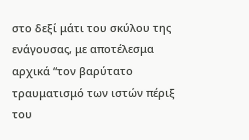στο δεξί μάτι του σκύλου της ενάγουσας, με αποτέλεσμα αρχικά “τον βαρύτατο τραυματισμό των ιστών πέριξ του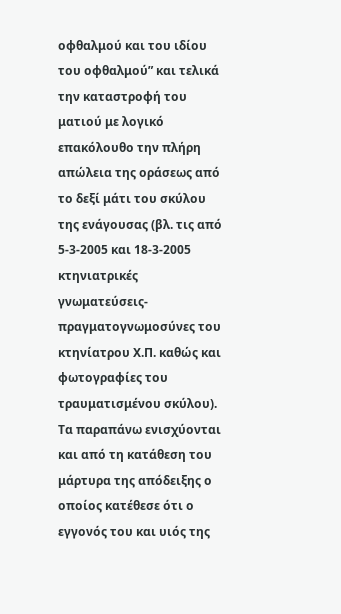οφθαλμού και του ιδίου του οφθαλμού” και τελικά την καταστροφή του ματιού με λογικό επακόλουθο την πλήρη απώλεια της οράσεως από το δεξί μάτι του σκύλου της ενάγουσας (βλ. τις από 5-3-2005 και 18-3-2005 κτηνιατρικές γνωματεύσεις- πραγματογνωμοσύνες του κτηνίατρου Χ.Π. καθώς και φωτογραφίες του τραυματισμένου σκύλου). Τα παραπάνω ενισχύονται και από τη κατάθεση του μάρτυρα της απόδειξης ο οποίος κατέθεσε ότι ο εγγονός του και υιός της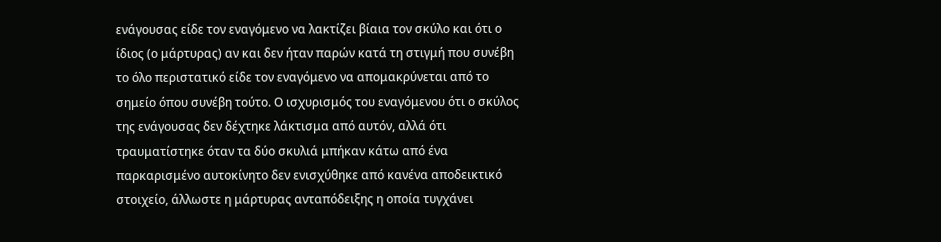ενάγουσας είδε τον εναγόμενο να λακτίζει βίαια τον σκύλο και ότι ο ίδιος (ο μάρτυρας) αν και δεν ήταν παρών κατά τη στιγμή που συνέβη το όλο περιστατικό είδε τον εναγόμενο να απομακρύνεται από το σημείο όπου συνέβη τούτο. Ο ισχυρισμός του εναγόμενου ότι ο σκύλος της ενάγουσας δεν δέχτηκε λάκτισμα από αυτόν, αλλά ότι τραυματίστηκε όταν τα δύο σκυλιά μπήκαν κάτω από ένα παρκαρισμένο αυτοκίνητο δεν ενισχύθηκε από κανένα αποδεικτικό στοιχείο, άλλωστε η μάρτυρας ανταπόδειξης η οποία τυγχάνει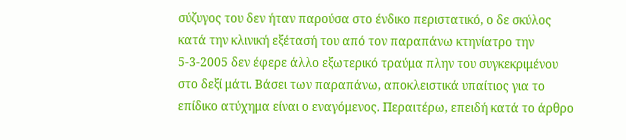σύζυγος του δεν ήταν παρούσα στο ένδικο περιστατικό, ο δε σκύλος κατά την κλινική εξέτασή του από τον παραπάνω κτηνίατρο την 5-3-2005 δεν έφερε άλλο εξωτερικό τραύμα πλην του συγκεκριμένου στο δεξί μάτι. Βάσει των παραπάνω, αποκλειστικά υπαίτιος για το επίδικο ατύχημα είναι ο εναγόμενος. Περαιτέρω, επειδή κατά το άρθρο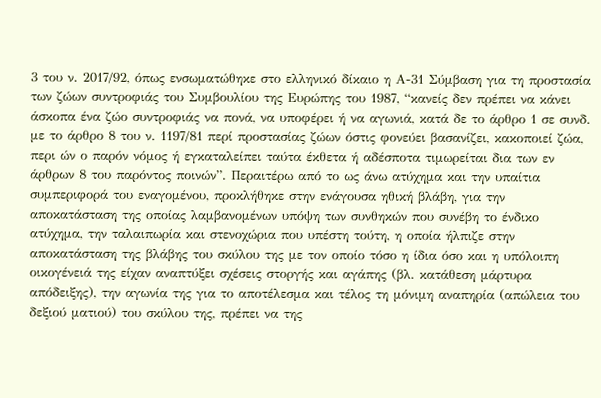3 του ν. 2017/92, όπως ενσωματώθηκε στο ελληνικό δίκαιο η Α-31 Σύμβαση για τη προστασία των ζώων συντροφιάς του Συμβουλίου της Ευρώπης του 1987, “κανείς δεν πρέπει να κάνει άσκοπα ένα ζώο συντροφιάς να πονά, να υποφέρει ή να αγωνιά, κατά δε το άρθρο 1 σε συνδ. με το άρθρο 8 του ν. 1197/81 περί προστασίας ζώων όστις φονεύει βασανίζει, κακοποιεί ζώα, περι ών ο παρόν νόμος ή εγκαταλείπει ταύτα έκθετα ή αδέσποτα τιμωρείται δια των εν άρθρων 8 του παρόντος ποινών”. Περαιτέρω από το ως άνω ατύχημα και την υπαίτια συμπεριφορά του εναγομένου, προκλήθηκε στην ενάγουσα ηθική βλάβη, για την αποκατάσταση της οποίας λαμβανομένων υπόψη των συνθηκών που συνέβη το ένδικο ατύχημα, την ταλαιπωρία και στενοχώρια που υπέστη τούτη, η οποία ήλπιζε στην αποκατάσταση της βλάβης του σκύλου της με τον οποίο τόσο η ίδια όσο και η υπόλοιπη οικογένειά της είχαν αναπτύξει σχέσεις στοργής και αγάπης (βλ. κατάθεση μάρτυρα απόδειξης), την αγωνία της για το αποτέλεσμα και τέλος τη μόνιμη αναπηρία (απώλεια του δεξιού ματιού) του σκύλου της, πρέπει να της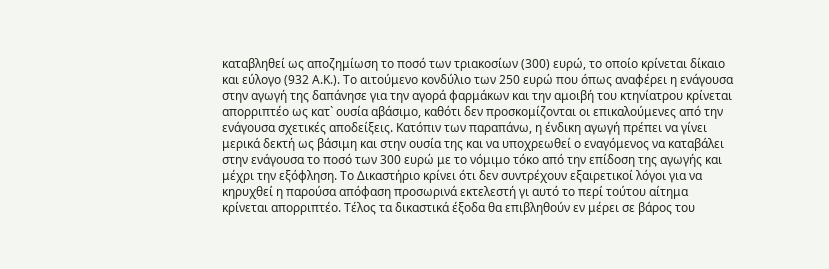καταβληθεί ως αποζημίωση το ποσό των τριακοσίων (300) ευρώ, το οποίο κρίνεται δίκαιο και εύλογο (932 Α.Κ.). Το αιτούμενο κονδύλιο των 250 ευρώ που όπως αναφέρει η ενάγουσα στην αγωγή της δαπάνησε για την αγορά φαρμάκων και την αμοιβή του κτηνίατρου κρίνεται απορριπτέο ως κατ` ουσία αβάσιμο, καθότι δεν προσκομίζονται οι επικαλούμενες από την ενάγουσα σχετικές αποδείξεις. Κατόπιν των παραπάνω, η ένδικη αγωγή πρέπει να γίνει μερικά δεκτή ως βάσιμη και στην ουσία της και να υποχρεωθεί ο εναγόμενος να καταβάλει στην ενάγουσα το ποσό των 300 ευρώ με το νόμιμο τόκο από την επίδοση της αγωγής και μέχρι την εξόφληση. Το Δικαστήριο κρίνει ότι δεν συντρέχουν εξαιρετικοί λόγοι για να κηρυχθεί η παρούσα απόφαση προσωρινά εκτελεστή γι αυτό το περί τούτου αίτημα κρίνεται απορριπτέο. Τέλος τα δικαστικά έξοδα θα επιβληθούν εν μέρει σε βάρος του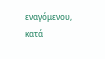εναγόμενου, κατά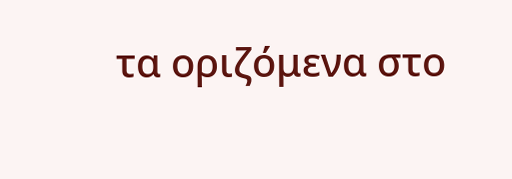τα οριζόμενα στο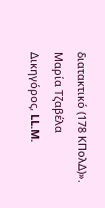διατακτικό (178 ΚΠολΔ)».
Μαρία Τζαβέλα
Δικηγόρος, LL.M.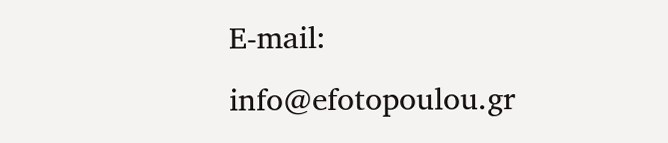E-mail: info@efotopoulou.gr